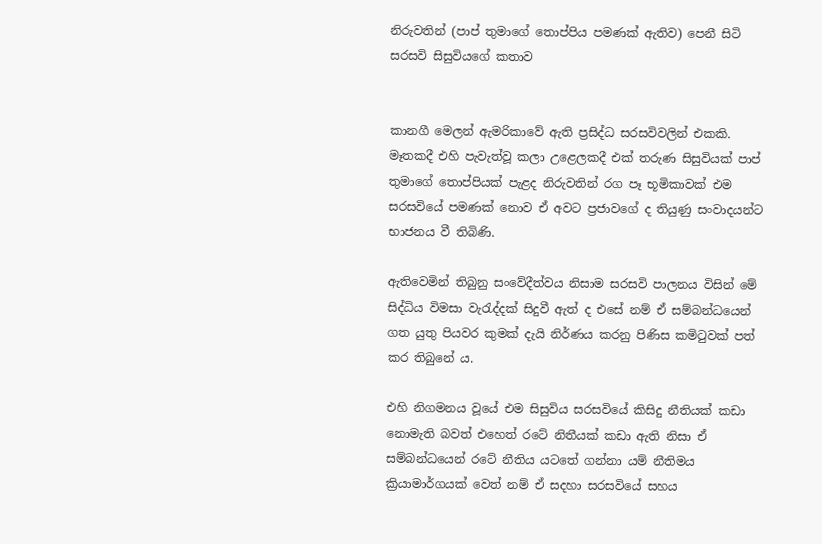නිරුවතින් (පාප් තුමාගේ තොප්පිය පමණක් ඇතිව) පෙනී සිටි සරසවි සිසුවියගේ කතාව


කානගී මෙලන් ඇමරිකාවේ ඇති ප්‍රසිද්ධ සරසවිවලින් එකකි. මෑතකදී එහි පැවැත්වූ කලා උළෙලකදී එක් තරුණ සිසුවියක් පාප් තුමාගේ තොප්පියක් පැළද නිරුවතින් රග පෑ භූමිකාවක් එම සරසවියේ පමණක් නොව ඒ අවට ප්‍රජාවගේ ද තියුණු සංවාදයන්ට භාජනය වී තිබිණි.

ඇතිවෙමින් තිබුනු සංවේදීත්වය නිසාම සරසවි පාලනය විසින් මේ සිද්ධිය විමසා වැරැද්දක් සිදුවී ඇත් ද එසේ නම් ඒ සම්බන්ධයෙන් ගත යුතු පියවර කුමක් දැයි නිර්ණය කරනු පිණිස කමිටුවක් පත් කර තිබුනේ ය.

එහි නිගමනය වූයේ එම සිසුවිය සරසවියේ කිසිදු නීතියක් කඩා නොමැති බවත් එහෙත් රටේ නිතීයක් කඩා ඇති නිසා ඒ සම්බන්ධයෙන් රටේ නීතිය යටතේ ගන්නා යම් නීතිමය ක්‍රියාමාර්ගයක් වෙත් නම් ඒ සදහා සරසවියේ සහය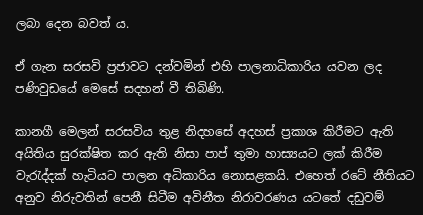ලබා දෙන බවත් ය.

ඒ ගැන සරසවි ප්‍රජාවට දන්වමින් එහි පාලනාධිකාරිය යවන ලද පණිවුඩයේ මෙසේ සදහන් වී තිබිණි.

කානගී මෙලන් සරසවිය තුළ නිදහසේ අදහස් ප්‍රකාශ කිරීමට ඇති අයිතිය සුරක්ෂිත කර ඇති නිසා පාප් තුමා හාස්‍යයට ලක් කිරීම වැරැද්දක් හැටියට පාලන අධිකාරිය නොසළකයි. එහෙත් රටේ නීතියට අනුව නිරුවතින් පෙනී සිටීම අවිනීත නිරාවරණය යටතේ දඩුවම්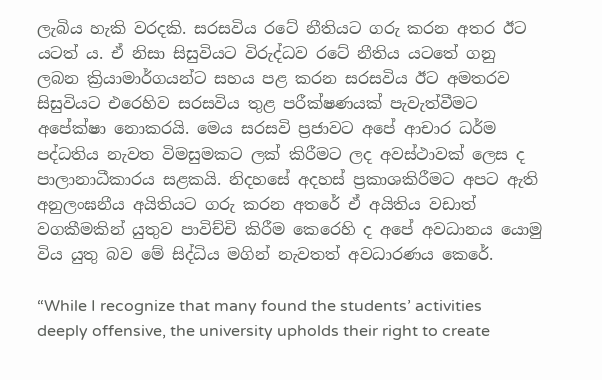ලැබිය හැකි වරදකි. සරසවිය රටේ නීතියට ගරු කරන අතර ඊට යටත් ය. ඒ නිසා සිසුවියට විරුද්ධව රටේ නීතිය යටතේ ගනු ලබන ක්‍රියාමාර්ගයන්ට සහය පළ කරන සරසවිය ඊට අමතරව සිසුවියට එරෙහිව සරසවිය තුළ පරීක්ෂණයක් පැවැත්වීමට අපේක්ෂා නොකරයි. මෙය සරසවි ප්‍රජාවට අපේ ආචාර ධර්ම පද්ධතිය නැවත විමසුමකට ලක් කිරීමට ලද අවස්ථාවක් ලෙස ද පාලානාධීකාරය සළකයි. නිදහසේ අදහස් ප්‍රකාශකිරීමට අපට ඇති අනුලංඝනීය අයිතියට ගරු කරන අතරේ ඒ අයිතිය වඩාත් වගකීමකින් යුතුව පාවිච්චි කිරීම කෙරෙහි ද අපේ අවධානය යොමු විය යුතු බව මේ සිද්ධිය මගින් නැවතත් අවධාරණය කෙරේ.

“While I recognize that many found the students’ activities deeply offensive, the university upholds their right to create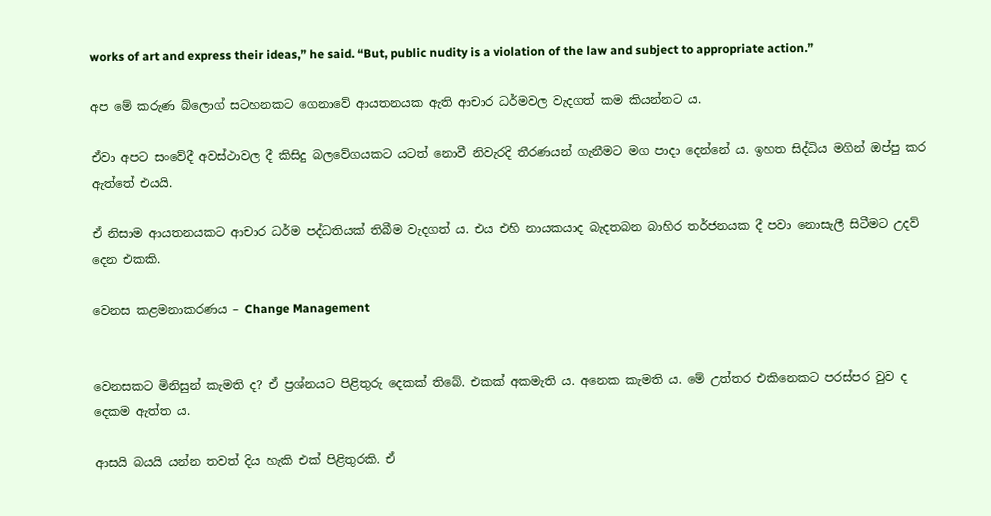works of art and express their ideas,” he said. “But, public nudity is a violation of the law and subject to appropriate action.”

අප මේ කරුණ බ්ලොග් සටහනකට ගෙනාවේ ආයතනයක ඇති ආචාර ධර්මවල වැදගත් කම කියන්නට ය.

ඒවා අපට සංවේදී අවස්ථාවල දී කිසිදු බලවේගයකට යටත් නොවී නිවැරදි තීරණයන් ගැනීමට මග පාදා දෙන්නේ ය. ඉහත සිද්ධිය මගින් ඔප්පු කර ඇත්තේ එයයි.

ඒ නිසාම ආයතනයකට ආචාර ධර්ම පද්ධතියක් තිබීම වැදගත් ය. එය එහි නායකයාද බැදතබන බාහිර තර්ජනයක දී පවා නොසැලී සිටීමට උදව් දෙන එකකි.

වෙනස කළමනාකරණය – Change Management


වෙනසකට මිනිසුන් කැමති ද? ඒ ප්‍රශ්නයට පිළිතුරු දෙකක් තිබේ. එකක් අකමැති ය. අනෙක කැමති ය. මේ උත්තර එකිනෙකට පරස්පර වුව ද දෙකම ඇත්ත ය.

ආසයි බයයි යන්න තවත් දිය හැකි එක් පිළිතුරකි. ඒ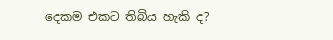දෙකම එකට තිබිය හැකි ද?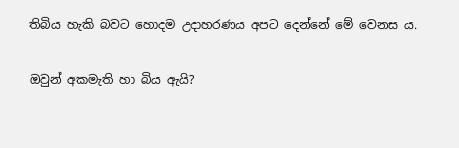තිබිය හැකි බවට හොදම උදාහරණය අපට දෙන්නේ මේ වෙනස ය.

ඔවුන් අකමැති හා බිය ඇයි?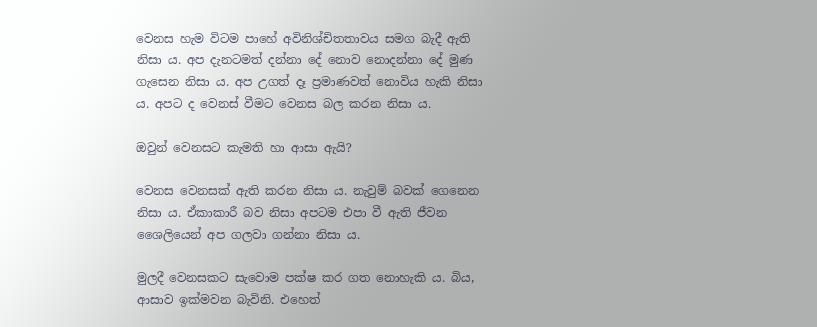වෙනස හැම විටම පාහේ අවිනිශ්චිතතාවය සමග බැදී ඇති නිසා ය. අප දැනටමත් දන්නා දේ නොව නොදන්නා දේ මුණ ගැසෙන නිසා ය. අප උගත් දෑ ප්‍රමාණවත් නොවිය හැකි නිසා ය. අපට ද වෙනස් වීමට වෙනස බල කරන නිසා ය.

ඔවුන් වෙනසට කැමති හා ආසා ඇයි?

වෙනස වෙනසක් ඇති කරන නිසා ය. නැවුම් බවක් ගෙනෙන නිසා ය. ඒකාකාරී බව නිසා අපටම එපා වී ඇති ජීවන ශෛලියෙන් අප ගලවා ගන්නා නිසා ය.

මුලදී වෙනසකට සැවොම පක්ෂ කර ගත නොහැකි ය. බිය, ආසාව ඉක්මවන බැවිනි. එහෙත්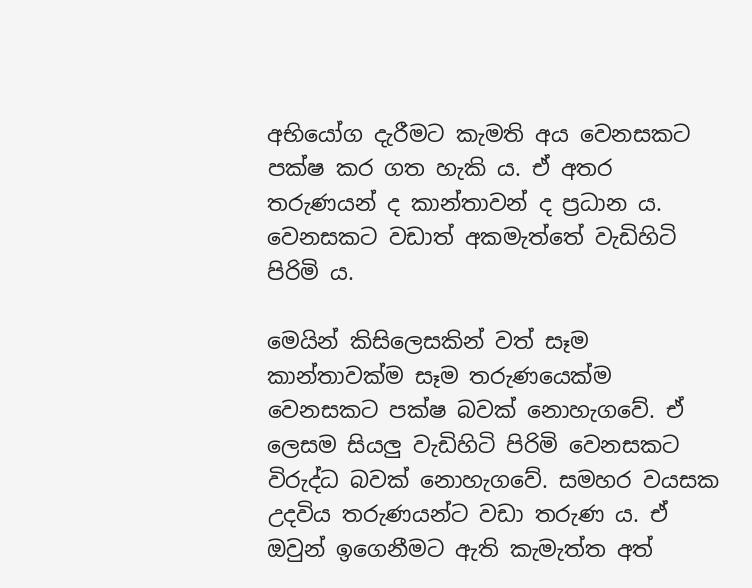අභියෝග දැරීමට කැමති අය වෙනසකට පක්ෂ කර ගත හැකි ය. ඒ අතර තරුණයන් ද කාන්තාවන් ද ප්‍රධාන ය. වෙනසකට වඩාත් අකමැත්තේ වැඩිහිටි පිරිමි ය.

මෙයින් කිසිලෙසකින් වත් සෑම කාන්තාවක්ම සෑම තරුණයෙක්ම වෙනසකට පක්ෂ බවක් නොහැගවේ. ඒ ලෙසම සියලු වැඩිහිටි පිරිමි වෙනසකට විරුද්ධ බවක් නොහැගවේ. සමහර වයසක උදවිය තරුණයන්ට වඩා තරුණ ය. ඒ ඔවුන් ඉගෙනීමට ඇති කැමැත්ත අත්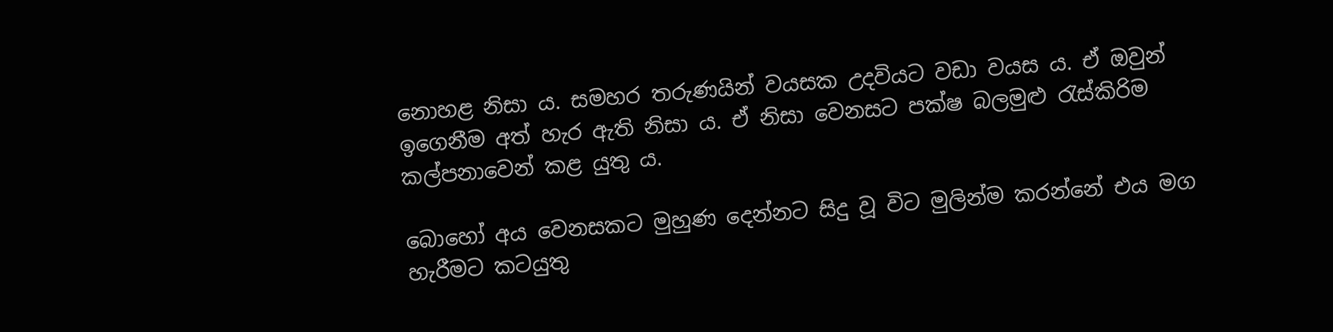නොහළ නිසා ය. සමහර තරුණයින් වයසක උදවියට වඩා වයස ය. ඒ ඔවුන් ඉගෙනීම අත් හැර ඇති නිසා ය. ඒ නිසා වෙනසට පක්ෂ බලමුළු රැස්කිරිම කල්පනාවෙන් කළ යුතු ය.

බොහෝ අය වෙනසකට මුහුණ දෙන්නට සිදු වූ විට මුලින්ම කරන්නේ එය මග හැරීමට කටයුතු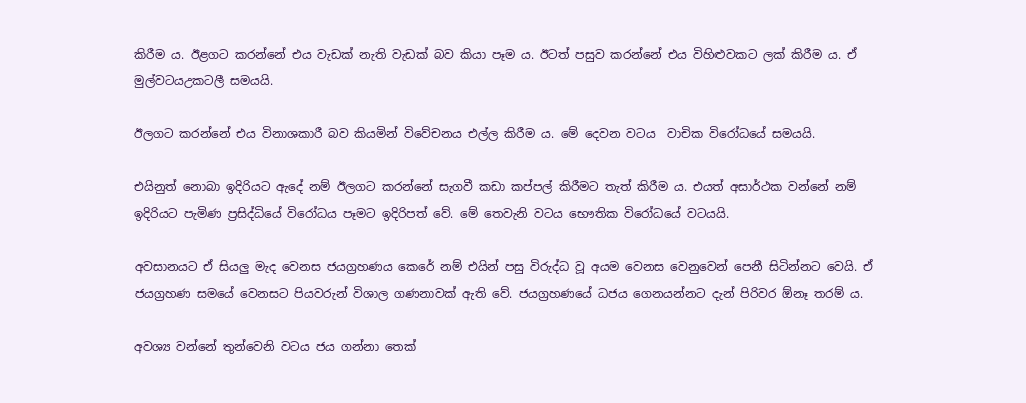කිරීම ය. ඊළගට කරන්නේ එය වැඩක් නැති වැඩක් බව කියා පෑම ය. ඊටත් පසුව කරන්නේ එය විහිළුවකට ලක් කිරීම ය. ඒ මුල්වටයඋකටලී සමයයි.

ඊලගට කරන්නේ එය විනාශකාරී බව කියමින් විවේචනය එල්ල කිරීම ය. මේ දෙවන වටය  වාචික විරෝධයේ සමයයි.

එයිනුත් නොබා ඉදිරියට ඇදේ නම් ඊලගට කරන්නේ සැගවී කඩා කප්පල් කිරීමට තැත් කිරීම ය. එයත් අසාර්ථක වන්නේ නම් ඉදිරියට පැමිණ ප්‍රසිද්ධියේ විරෝධය පෑමට ඉදිරිපත් වේ. මේ තෙවැනි වටය භෞතික විරෝධයේ වටයයි.

අවසානයට ඒ සියලු මැද වෙනස ජයග්‍රහණය කෙරේ නම් එයින් පසු විරුද්ධ වූ අයම වෙනස වෙනුවෙන් පෙනී සිටින්නට වෙයි. ඒ ජයග්‍රහණ සමයේ වෙනසට පියවරුන් විශාල ගණනාවක් ඇති වේ. ජයග්‍රහණයේ ධජය ගෙනයන්නට දැන් පිරිවර ඕනෑ තරම් ය.

අවශ්‍ය වන්නේ තුන්වෙනි වටය ජය ගන්නා තෙක්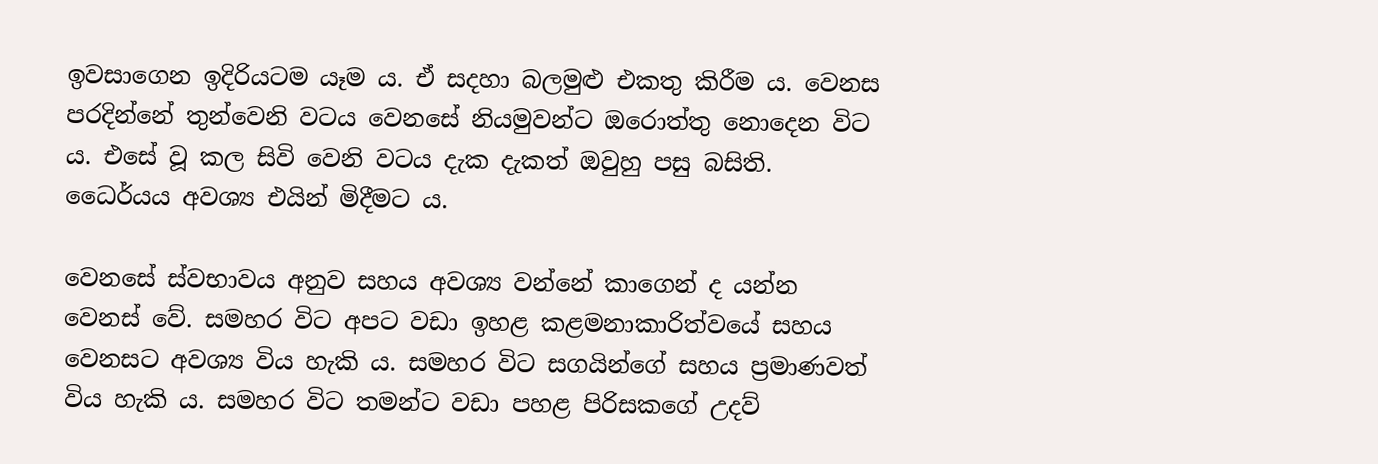ඉවසාගෙන ඉදිරියටම යෑම ය. ඒ සදහා බලමුළු එකතු කිරීම ය. වෙනස පරදින්නේ තුන්වෙනි වටය වෙනසේ නියමුවන්ට ඔරොත්තු නොදෙන විට ය. එසේ වූ කල සිවි වෙනි වටය දැක දැකත් ඔවුහු පසු බසිති. ධෛර්යය අවශ්‍ය එයින් මිදීමට ය.

වෙනසේ ස්වභාවය අනුව සහය අවශ්‍ය වන්නේ කාගෙන් ද යන්න වෙනස් වේ. සමහර විට අපට වඩා ඉහළ කළමනාකාරිත්වයේ සහය වෙනසට අවශ්‍ය විය හැකි ය. සමහර විට සගයින්ගේ සහය ප්‍රමාණවත් විය හැකි ය. සමහර විට තමන්ට වඩා පහළ පිරිසකගේ උදව්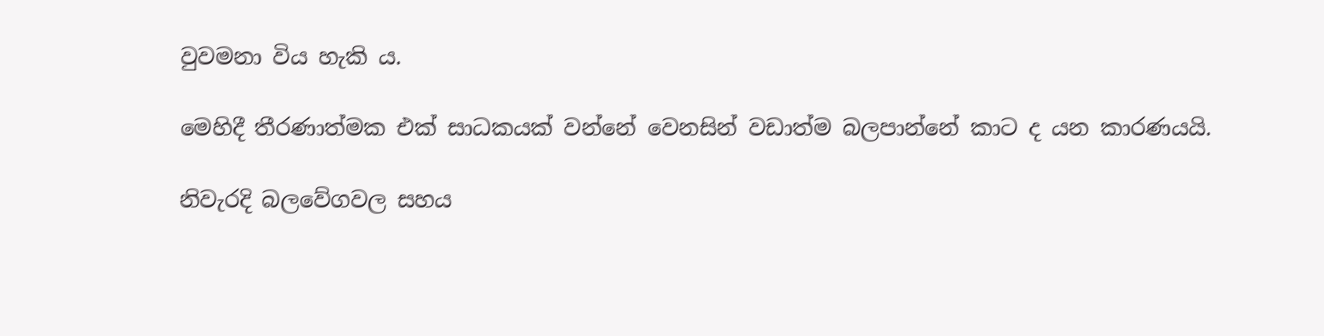වුවමනා විය හැකි ය.

මෙහිදී තීරණාත්මක එක් සාධකයක් වන්නේ වෙනසින් වඩාත්ම බලපාන්නේ කාට ද යන කාරණයයි.

නිවැරදි බලවේගවල සහය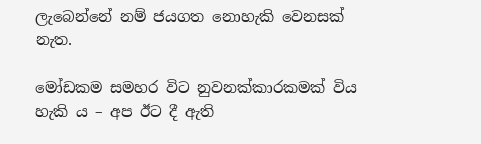ලැබෙන්නේ නම් ජයගත නොහැකි වෙනසක් නැත.

මෝඩකම සමහර විට නුවනක්කාරකමක් විය හැකි ය – අප ඊට දී ඇති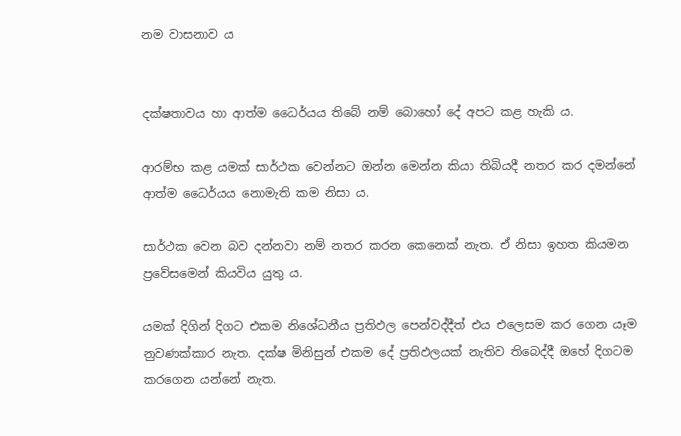නම වාසනාව ය


දක්ෂතාවය හා ආත්ම ධෛර්යය තිබේ නම් බොහෝ දේ අපට කළ හැකි ය.

ආරම්භ කළ යමක් සාර්ථක වෙන්නට ඔන්න මෙන්න කියා තිබියදී නතර කර දමන්නේ ආත්ම ධෛර්යය නොමැති කම නිසා ය.

සාර්ථක වෙන බව දන්නවා නම් නතර කරන කෙනෙක් නැත. ඒ නිසා ඉහත කියමන ප්‍රවේසමෙන් කියවිය යුතු ය.

යමක් දිගින් දිගට එකම නිශේධනීය ප්‍රතිඵල පෙන්වද්දීත් එය එලෙසම කර ගෙන යෑම නුවණක්කාර නැත. දක්ෂ මිනිසුන් එකම දේ ප්‍රතිඵලයක් නැතිව තිබෙද්දී ඔහේ දිගටම කරගෙන යන්නේ නැත.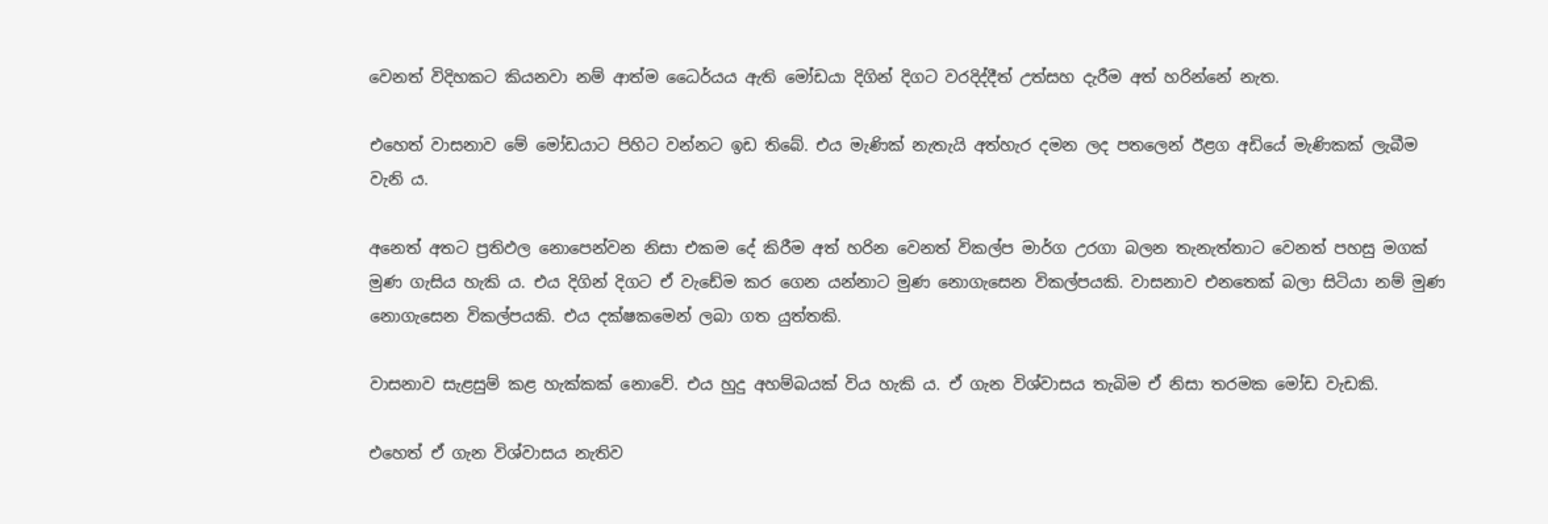වෙනත් විදිහකට කියනවා නම් ආත්ම ධෛර්යය ඇති මෝඩයා දිගින් දිගට වරදිද්දීත් උත්සහ දැරීම අත් හරින්නේ නැත.

එහෙත් වාසනාව මේ මෝඩයාට පිහිට වන්නට ඉඩ තිබේ. එය මැණික් නැතැයි අත්හැර දමන ලද පතලෙන් ඊළග අඩියේ මැණිකක් ලැබීම වැනි ය.

අනෙත් අතට ප්‍රතිඵල නොපෙන්වන නිසා එකම දේ කිරීම අත් හරින වෙනත් විකල්ප මාර්ග උරගා බලන තැනැත්තාට වෙනත් පහසු මගක් මුණ ගැසිය හැකි ය. එය දිගින් දිගට ඒ වැඩේම කර ගෙන යන්නාට මුණ නොගැසෙන විකල්පයකි. වාසනාව එනතෙක් බලා සිටියා නම් මුණ නොගැසෙන විකල්පයකි. එය දක්ෂකමෙන් ලබා ගත යුත්තකි.

වාසනාව සැළසුම් කළ හැක්කක් නොවේ. එය හුදු අහම්බයක් විය හැකි ය. ඒ ගැන විශ්වාසය තැබිම ඒ නිසා තරමක මෝඩ වැඩකි.

එහෙත් ඒ ගැන විශ්වාසය නැතිව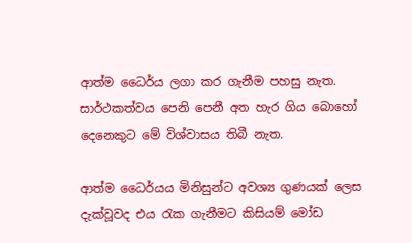ආත්ම ධෛර්ය ලගා කර ගැනීම පහසු නැත. සාර්ථකත්වය පෙනි පෙනී අත හැර ගිය බොහෝ දෙනෙකුට මේ විශ්වාසය තිබී නැත.

ආත්ම ධෛර්යය මිනිසුන්ට අවශ්‍ය ගුණයක් ලෙස දැක්වූවද එය රැක ගැනීමට කිසියම් මෝඩ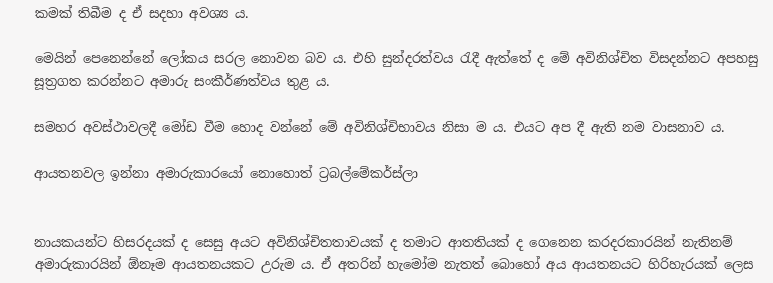කමක් තිබීම ද ඒ සදහා අවශ්‍ය ය.

මෙයින් පෙනෙන්නේ ලෝකය සරල නොවන බව ය. එහි සුන්දරත්වය රැදී ඇත්තේ ද මේ අවිනිශ්චිත විසදන්නට අපහසු සූත්‍රගත කරන්නට අමාරු සංකීර්ණත්වය තුළ ය.

සමහර අවස්ථාවලදී මෝඩ වීම හොද වන්නේ මේ අවිනිශ්චිභාවය නිසා ම ය. එයට අප දී ඇති නම වාසනාව ය.

ආයතනවල ඉන්නා අමාරුකාරයෝ නොහොත් ට්‍රබල්මේකර්ස්ලා


නායකයන්ට හිසරදයක් ද සෙසු අයට අවිනිශ්චිතතාවයක් ද තමාට ආතතියක් ද ගෙනෙන කරදරකාරයින් නැතිනම් අමාරුකාරයින් ඕනෑම ආයතනයකට උරුම ය. ඒ අතරින් හැමෝම නැතත් බොහෝ අය ආයතනයට හිරිහැරයක් ලෙස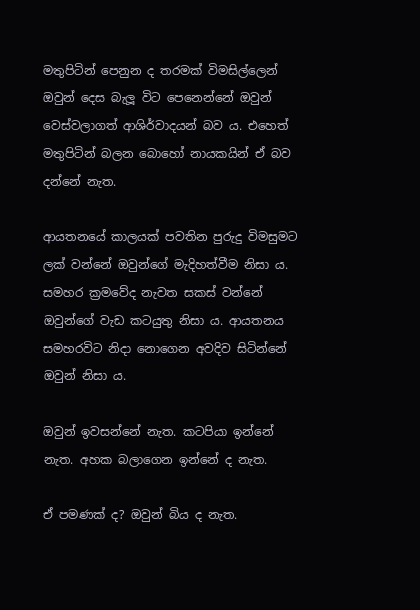මතුපිටින් පෙනුන ද තරමක් විමසිල්ලෙන් ඔවුන් දෙස බැලූ විට පෙනෙන්නේ ඔවුන් වෙස්වලාගත් ආශිර්වාදයන් බව ය. එහෙත් මතුපිටින් බලන බොහෝ නායකයින් ඒ බව දන්නේ නැත.

ආයතනයේ කාලයක් පවතින පුරුදු විමසුමට ලක් වන්නේ ඔවුන්ගේ මැදිහත්වීම නිසා ය. සමහර ක්‍රමවේද නැවත සකස් වන්නේ ඔවුන්ගේ වැඩ කටයුතු නිසා ය. ආයතනය සමහරවිට නිදා නොගෙන අවදිව සිටින්නේ ඔවුන් නිසා ය.

ඔවුන් ඉවසන්නේ නැත. කටපියා ඉන්නේ නැත. අහක බලාගෙන ඉන්නේ ද නැත.

ඒ පමණක් ද? ඔවුන් බිය ද නැත.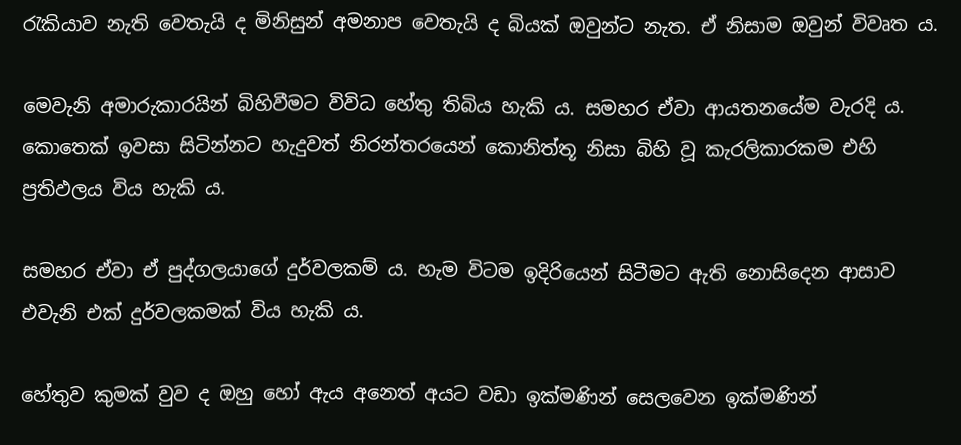රැකියාව නැති වෙතැයි ද මිනිසුන් අමනාප වෙතැයි ද බියක් ඔවුන්ට නැත. ඒ නිසාම ඔවුන් විවෘත ය.

මෙවැනි අමාරුකාරයින් බිහිවීමට විවිධ හේතු තිබිය හැකි ය. සමහර ඒවා ආයතනයේම වැරදි ය. කොතෙක් ඉවසා සිටින්නට හැදුවත් නිරන්තරයෙන් කොනිත්තූ නිසා බිහි වූ කැරලිකාරකම එහි ප්‍රතිඵලය විය හැකි ය.

සමහර ඒවා ඒ පුද්ගලයාගේ දුර්වලකම් ය. හැම විටම ඉදිරියෙන් සිටීමට ඇති නොසිදෙන ආසාව එවැනි එක් දුර්වලකමක් විය හැකි ය.

හේතුව කුමක් වුව ද ඔහු හෝ ඇය අනෙත් අයට වඩා ඉක්මණින් සෙලවෙන ඉක්මණින්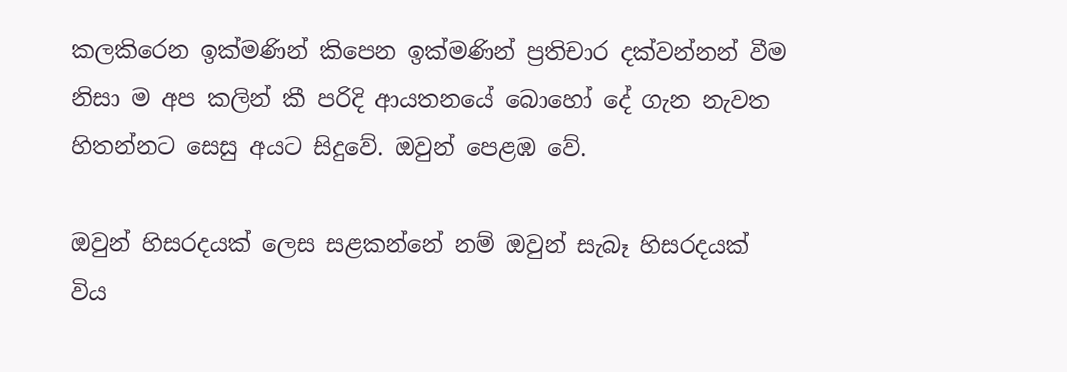කලකිරෙන ඉක්මණින් කිපෙන ඉක්මණින් ප්‍රතිචාර දක්වන්නන් වීම නිසා ම අප කලින් කී පරිදි ආයතනයේ බොහෝ දේ ගැන නැවත හිතන්නට සෙසු අයට සිදුවේ. ඔවුන් පෙළඹ වේ.

ඔවුන් හිසරදයක් ලෙස සළකන්නේ නම් ඔවුන් සැබෑ හිසරදයක් විය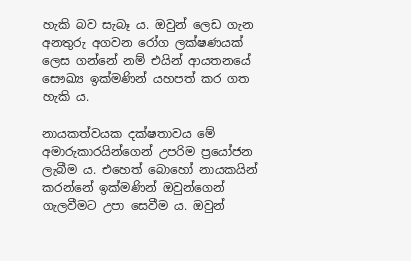හැකි බව සැබෑ ය. ඔවුන් ලෙඩ ගැන අනතුරු අගවන රෝග ලක්ෂණයක් ලෙස ගන්නේ නම් එයින් ආයතනයේ සෞඛ්‍ය ඉක්මණින් යහපත් කර ගත හැකි ය.

නායකත්වයක දක්ෂතාවය මේ අමාරුකාරයින්ගෙන් උපරිම ප්‍රයෝජන ලැබීම ය. එහෙත් බොහෝ නායකයින් කරන්නේ ඉක්මණින් ඔවුන්ගෙන් ගැලවීමට උපා සෙවීම ය. ඔවුන්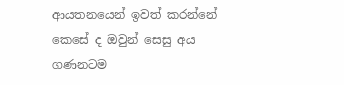ආයතනයෙන් ඉවත් කරන්නේ කෙසේ ද ඔවුන් සෙසු අය ගණනටම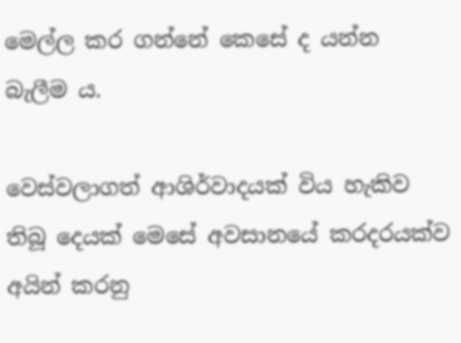මෙල්ල කර ගන්නේ කෙසේ ද යන්න බැලීම ය.

වෙස්වලාගත් ආශිර්වාදයක් විය හැකිව තිබූ දෙයක් මෙසේ අවසානයේ කරදරයක්ව අයින් කරනු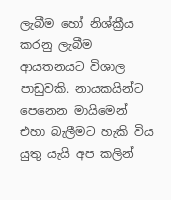ලැබීම හෝ නිශ්ක්‍රීය කරනු ලැබීම ආයතනයට විශාල පාඩුවකි. නායකයින්ට පෙනෙන මායිමෙන් එහා බැලීමට හැකි විය යුතු යැයි අප කලින්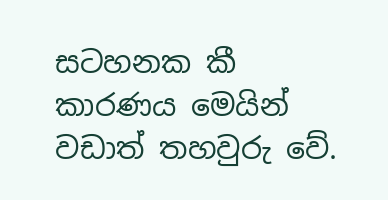සටහනක කී කාරණය මෙයින් වඩාත් තහවුරු වේ.